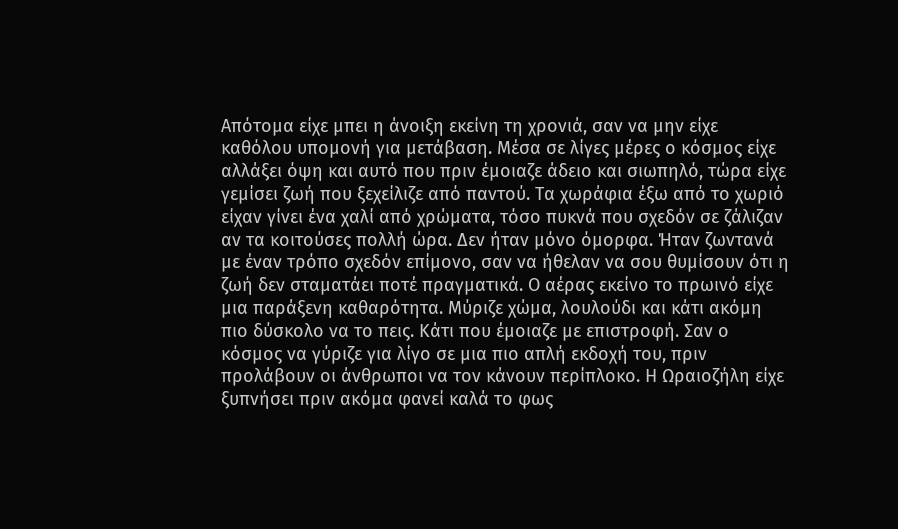Απότομα είχε μπει η άνοιξη εκείνη τη χρονιά, σαν να μην είχε καθόλου υπομονή για μετάβαση. Μέσα σε λίγες μέρες ο κόσμος είχε αλλάξει όψη και αυτό που πριν έμοιαζε άδειο και σιωπηλό, τώρα είχε γεμίσει ζωή που ξεχείλιζε από παντού. Τα χωράφια έξω από το χωριό είχαν γίνει ένα χαλί από χρώματα, τόσο πυκνά που σχεδόν σε ζάλιζαν αν τα κοιτούσες πολλή ώρα. Δεν ήταν μόνο όμορφα. Ήταν ζωντανά με έναν τρόπο σχεδόν επίμονο, σαν να ήθελαν να σου θυμίσουν ότι η ζωή δεν σταματάει ποτέ πραγματικά. Ο αέρας εκείνο το πρωινό είχε μια παράξενη καθαρότητα. Μύριζε χώμα, λουλούδι και κάτι ακόμη πιο δύσκολο να το πεις. Κάτι που έμοιαζε με επιστροφή. Σαν ο κόσμος να γύριζε για λίγο σε μια πιο απλή εκδοχή του, πριν προλάβουν οι άνθρωποι να τον κάνουν περίπλοκο. Η Ωραιοζήλη είχε ξυπνήσει πριν ακόμα φανεί καλά το φως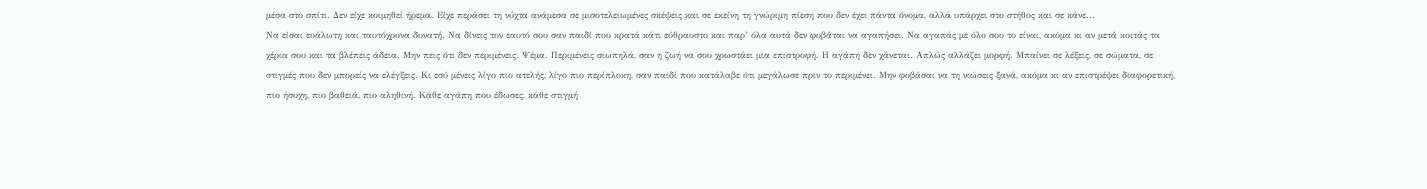μέσα στο σπίτι. Δεν είχε κοιμηθεί ήρεμα. Είχε περάσει τη νύχτα ανάμεσα σε μισοτελειωμένες σκέψεις και σε εκείνη τη γνώριμη πίεση που δεν έχει πάντα όνομα, αλλά υπάρχει στο στήθος και σε κάνε...
Να είσαι ευάλωτη και ταυτόχρονα δυνατή. Να δίνεις τον εαυτό σου σαν παιδί που κρατά κάτι εύθραυστο και παρ’ όλα αυτά δεν φοβάται να αγαπήσει. Να αγαπάς με όλο σου το είναι, ακόμα κι αν μετά κοιτάς τα χέρια σου και τα βλέπεις άδεια. Μην πεις ότι δεν περιμένεις. Ψέμα. Περιμένεις σιωπηλά, σαν η ζωή να σου χρωστάει μια επιστροφή. Η αγάπη δεν χάνεται. Απλώς αλλάζει μορφή. Μπαίνει σε λέξεις, σε σώματα, σε στιγμές που δεν μπορείς να ελέγξεις. Κι εσύ μένεις λίγο πιο ατελής, λίγο πιο περίπλοκη, σαν παιδί που κατάλαβε ότι μεγάλωσε πριν το περιμένει. Μην φοβάσαι να τη νιώσεις ξανά, ακόμα κι αν επιστρέψει διαφορετική, πιο ήσυχη, πιο βαθειά, πιο αληθινή. Κάθε αγάπη που έδωσες, κάθε στιγμή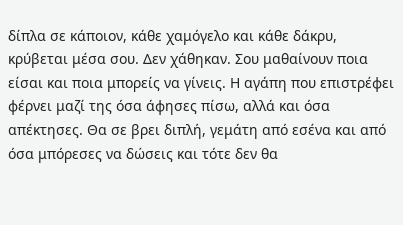δίπλα σε κάποιον, κάθε χαμόγελο και κάθε δάκρυ, κρύβεται μέσα σου. Δεν χάθηκαν. Σου μαθαίνουν ποια είσαι και ποια μπορείς να γίνεις. Η αγάπη που επιστρέφει φέρνει μαζί της όσα άφησες πίσω, αλλά και όσα απέκτησες. Θα σε βρει διπλή, γεμάτη από εσένα και από όσα μπόρεσες να δώσεις και τότε δεν θα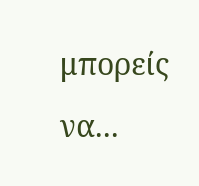μπορείς να...